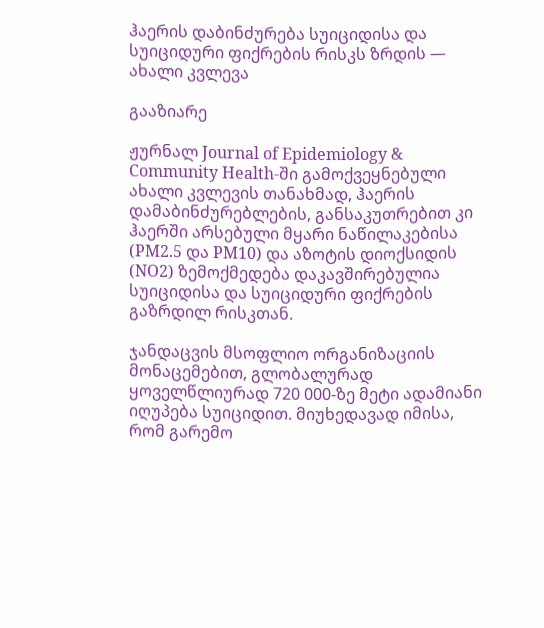ჰაერის დაბინძურება სუიციდისა და სუიციდური ფიქრების რისკს ზრდის — ახალი კვლევა

გააზიარე

ჟურნალ Journal of Epidemiology & Community Health-ში გამოქვეყნებული ახალი კვლევის თანახმად, ჰაერის დამაბინძურებლების, განსაკუთრებით კი ჰაერში არსებული მყარი ნაწილაკებისა (PM2.5 და PM10) და აზოტის დიოქსიდის (NO2) ზემოქმედება დაკავშირებულია სუიციდისა და სუიციდური ფიქრების გაზრდილ რისკთან.

ჯანდაცვის მსოფლიო ორგანიზაციის მონაცემებით, გლობალურად ყოველწლიურად 720 000-ზე მეტი ადამიანი იღუპება სუიციდით. მიუხედავად იმისა, რომ გარემო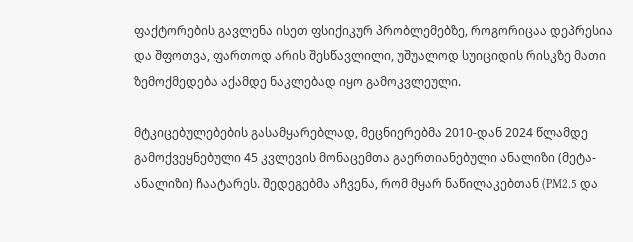ფაქტორების გავლენა ისეთ ფსიქიკურ პრობლემებზე, როგორიცაა დეპრესია და შფოთვა, ფართოდ არის შესწავლილი, უშუალოდ სუიციდის რისკზე მათი ზემოქმედება აქამდე ნაკლებად იყო გამოკვლეული.

მტკიცებულებების გასამყარებლად, მეცნიერებმა 2010-დან 2024 წლამდე გამოქვეყნებული 45 კვლევის მონაცემთა გაერთიანებული ანალიზი (მეტა-ანალიზი) ჩაატარეს. შედეგებმა აჩვენა, რომ მყარ ნაწილაკებთან (PM2.5 და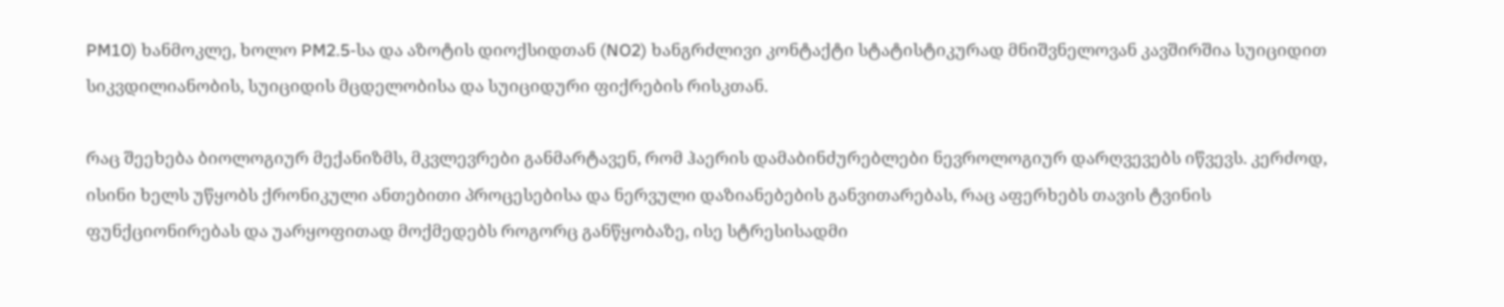PM10) ხანმოკლე, ხოლო PM2.5-სა და აზოტის დიოქსიდთან (NO2) ხანგრძლივი კონტაქტი სტატისტიკურად მნიშვნელოვან კავშირშია სუიციდით სიკვდილიანობის, სუიციდის მცდელობისა და სუიციდური ფიქრების რისკთან.

რაც შეეხება ბიოლოგიურ მექანიზმს, მკვლევრები განმარტავენ, რომ ჰაერის დამაბინძურებლები ნევროლოგიურ დარღვევებს იწვევს. კერძოდ, ისინი ხელს უწყობს ქრონიკული ანთებითი პროცესებისა და ნერვული დაზიანებების განვითარებას, რაც აფერხებს თავის ტვინის ფუნქციონირებას და უარყოფითად მოქმედებს როგორც განწყობაზე, ისე სტრესისადმი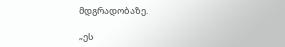მდგრადობაზე.

„ეს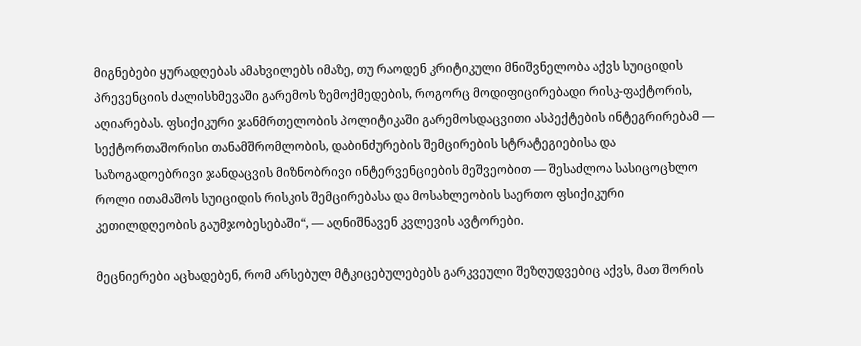მიგნებები ყურადღებას ამახვილებს იმაზე, თუ რაოდენ კრიტიკული მნიშვნელობა აქვს სუიციდის პრევენციის ძალისხმევაში გარემოს ზემოქმედების, როგორც მოდიფიცირებადი რისკ-ფაქტორის, აღიარებას. ფსიქიკური ჯანმრთელობის პოლიტიკაში გარემოსდაცვითი ასპექტების ინტეგრირებამ — სექტორთაშორისი თანამშრომლობის, დაბინძურების შემცირების სტრატეგიებისა და საზოგადოებრივი ჯანდაცვის მიზნობრივი ინტერვენციების მეშვეობით — შესაძლოა სასიცოცხლო როლი ითამაშოს სუიციდის რისკის შემცირებასა და მოსახლეობის საერთო ფსიქიკური კეთილდღეობის გაუმჯობესებაში“, — აღნიშნავენ კვლევის ავტორები.

მეცნიერები აცხადებენ, რომ არსებულ მტკიცებულებებს გარკვეული შეზღუდვებიც აქვს, მათ შორის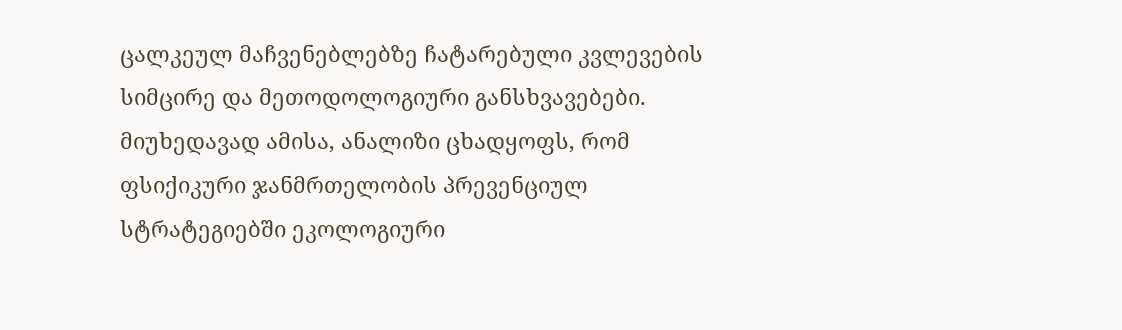ცალკეულ მაჩვენებლებზე ჩატარებული კვლევების სიმცირე და მეთოდოლოგიური განსხვავებები. მიუხედავად ამისა, ანალიზი ცხადყოფს, რომ ფსიქიკური ჯანმრთელობის პრევენციულ სტრატეგიებში ეკოლოგიური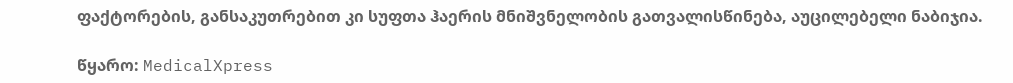ფაქტორების, განსაკუთრებით კი სუფთა ჰაერის მნიშვნელობის გათვალისწინება, აუცილებელი ნაბიჯია.

წყარო: MedicalXpress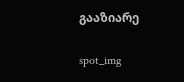გააზიარე

spot_img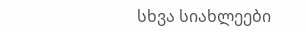სხვა სიახლეები